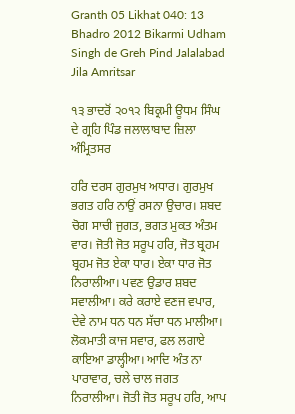Granth 05 Likhat 040: 13 Bhadro 2012 Bikarmi Udham Singh de Greh Pind Jalalabad Jila Amritsar

੧੩ ਭਾਦਰੋਂ ੨੦੧੨ ਬਿਕ੍ਰਮੀ ਊਧਮ ਸਿੰਘ ਦੇ ਗ੍ਰਹਿ ਪਿੰਡ ਜਲਾਲਾਬਾਦ ਜ਼ਿਲਾ ਅੰਮ੍ਰਿਤਸਰ

ਹਰਿ ਦਰਸ ਗੁਰਮੁਖ ਅਧਾਰ। ਗੁਰਮੁਖ ਭਗਤ ਹਰਿ ਨਾਉਂ ਰਸਨਾ ਉਚਾਰ। ਸ਼ਬਦ ਚੋਗ ਸਾਚੀ ਜੁਗਤ, ਭਗਤ ਮੁਕਤ ਅੰਤਮ ਵਾਰ। ਜੋਤੀ ਜੋਤ ਸਰੂਪ ਹਰਿ, ਜੋਤ ਬ੍ਰਹਮ ਬ੍ਰਹਮ ਜੋਤ ਏਕਾ ਧਾਰ। ਏਕਾ ਧਾਰ ਜੋਤ ਨਿਰਾਲੀਆ। ਪਵਣ ਉਡਾਰ ਸ਼ਬਦ ਸਵਾਲੀਆ। ਕਰੇ ਕਰਾਏ ਵਣਜ ਵਪਾਰ, ਦੇਵੇ ਨਾਮ ਧਨ ਧਨ ਸੱਚਾ ਧਨ ਮਾਲੀਆ। ਲੋਕਮਾਤੀ ਕਾਜ ਸਵਾਰ, ਫਲ ਲਗਾਏ ਕਾਇਆ ਡਾਲ੍ਹੀਆ। ਆਦਿ ਅੰਤ ਨਾ ਪਾਰਾਵਾਰ, ਚਲੇ ਚਾਲ ਜਗਤ ਨਿਰਾਲੀਆ। ਜੋਤੀ ਜੋਤ ਸਰੂਪ ਹਰਿ, ਆਪ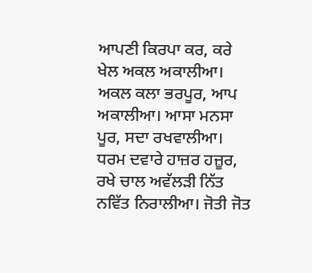ਆਪਣੀ ਕਿਰਪਾ ਕਰ, ਕਰੇ ਖੇਲ ਅਕਲ ਅਕਾਲੀਆ। ਅਕਲ ਕਲਾ ਭਰਪੂਰ, ਆਪ ਅਕਾਲੀਆ। ਆਸਾ ਮਨਸਾ ਪੂਰ, ਸਦਾ ਰਖਵਾਲੀਆ। ਧਰਮ ਦਵਾਰੇ ਹਾਜ਼ਰ ਹਜ਼ੂਰ, ਰਖੇ ਚਾਲ ਅਵੱਲੜੀ ਨਿੱਤ ਨਵਿੱਤ ਨਿਰਾਲੀਆ। ਜੋਤੀ ਜੋਤ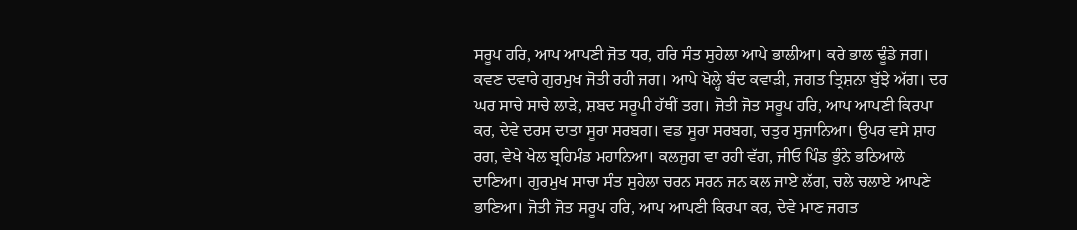ਸਰੂਪ ਹਰਿ, ਆਪ ਆਪਣੀ ਜੋਤ ਧਰ, ਹਰਿ ਸੰਤ ਸੁਹੇਲਾ ਆਪੇ ਭਾਲੀਆ। ਕਰੇ ਭਾਲ ਢੂੰਡੇ ਜਗ। ਕਵਣ ਦਵਾਰੇ ਗੁਰਮੁਖ ਜੋਤੀ ਰਹੀ ਜਗ। ਆਪੇ ਖੋਲ੍ਹੇ ਬੰਦ ਕਵਾੜੀ, ਜਗਤ ਤ੍ਰਿਸ਼ਨਾ ਬੁੱਝੇ ਅੱਗ। ਦਰ ਘਰ ਸਾਚੇ ਸਾਚੇ ਲਾੜੇ, ਸ਼ਬਦ ਸਰੂਪੀ ਹੱਥੀਂ ਤਗ। ਜੋਤੀ ਜੋਤ ਸਰੂਪ ਹਰਿ, ਆਪ ਆਪਣੀ ਕਿਰਪਾ ਕਰ, ਦੇਵੇ ਦਰਸ ਦਾਤਾ ਸੂਰਾ ਸਰਬਗ। ਵਡ ਸੂਰਾ ਸਰਬਗ, ਚਤੁਰ ਸੁਜਾਨਿਆ। ਉਪਰ ਵਸੇ ਸ਼ਾਹ ਰਗ, ਵੇਖੇ ਖੇਲ ਬ੍ਰਹਿਮੰਡ ਮਹਾਨਿਆ। ਕਲਜੁਗ ਵਾ ਰਹੀ ਵੱਗ, ਜੀਓ ਪਿੰਡ ਭੁੰਨੇ ਭਠਿਆਲੇ ਦਾਣਿਆ। ਗੁਰਮੁਖ ਸਾਚਾ ਸੰਤ ਸੁਹੇਲਾ ਚਰਨ ਸਰਨ ਜਨ ਕਲ ਜਾਏ ਲੱਗ, ਚਲੇ ਚਲਾਏ ਆਪਣੇ ਭਾਣਿਆ। ਜੋਤੀ ਜੋਤ ਸਰੂਪ ਹਰਿ, ਆਪ ਆਪਣੀ ਕਿਰਪਾ ਕਰ, ਦੇਵੇ ਮਾਣ ਜਗਤ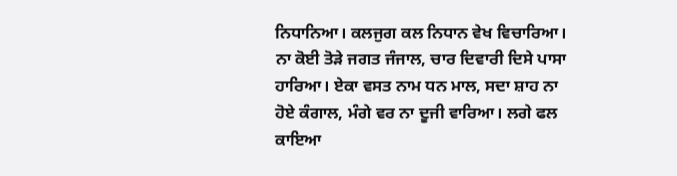ਨਿਧਾਨਿਆ। ਕਲਜੁਗ ਕਲ ਨਿਧਾਨ ਵੇਖ ਵਿਚਾਰਿਆ। ਨਾ ਕੋਈ ਤੋੜੇ ਜਗਤ ਜੰਜਾਲ, ਚਾਰ ਦਿਵਾਰੀ ਦਿਸੇ ਪਾਸਾ ਹਾਰਿਆ। ਏਕਾ ਵਸਤ ਨਾਮ ਧਨ ਮਾਲ, ਸਦਾ ਸ਼ਾਹ ਨਾ ਹੋਏ ਕੰਗਾਲ, ਮੰਗੇ ਵਰ ਨਾ ਦੂਜੀ ਵਾਰਿਆ। ਲਗੇ ਫਲ ਕਾਇਆ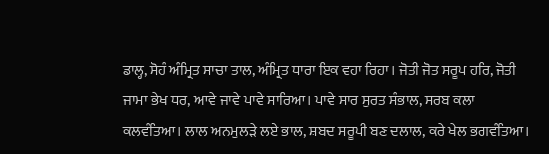ਡਾਲ੍ਹ, ਸੋਹੰ ਅੰਮ੍ਰਿਤ ਸਾਚਾ ਤਾਲ, ਅੰਮ੍ਰਿਤ ਧਾਰਾ ਇਕ ਵਹਾ ਰਿਹਾ। ਜੋਤੀ ਜੋਤ ਸਰੂਪ ਹਰਿ, ਜੋਤੀ ਜਾਮਾ ਭੇਖ ਧਰ, ਆਵੇ ਜਾਵੇ ਪਾਵੇ ਸਾਰਿਆ। ਪਾਵੇ ਸਾਰ ਸੁਰਤ ਸੰਭਾਲ, ਸਰਬ ਕਲਾ ਕਲਵੰਤਿਆ। ਲਾਲ ਅਨਮੁਲੜੇ ਲਏ ਭਾਲ, ਸ਼ਬਦ ਸਰੂਪੀ ਬਣ ਦਲਾਲ, ਕਰੇ ਖੇਲ ਭਗਵੰਤਿਆ।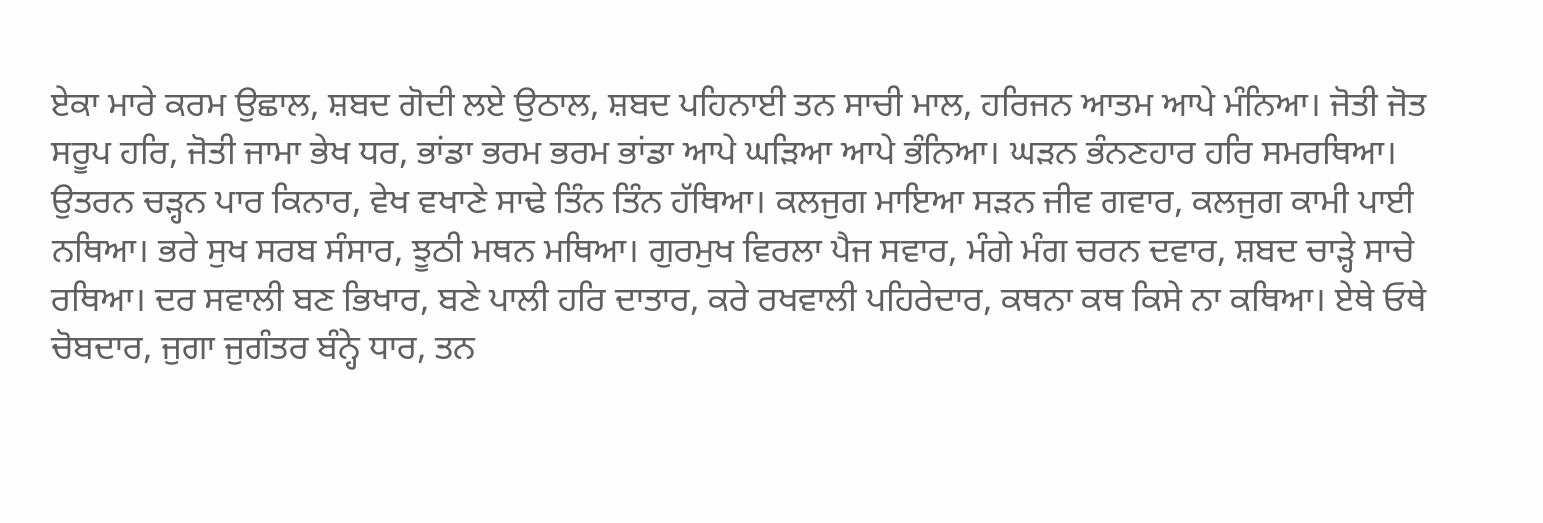ਏਕਾ ਮਾਰੇ ਕਰਮ ਉਛਾਲ, ਸ਼ਬਦ ਗੋਦੀ ਲਏ ਉਠਾਲ, ਸ਼ਬਦ ਪਹਿਨਾਈ ਤਨ ਸਾਚੀ ਮਾਲ, ਹਰਿਜਨ ਆਤਮ ਆਪੇ ਮੰਨਿਆ। ਜੋਤੀ ਜੋਤ ਸਰੂਪ ਹਰਿ, ਜੋਤੀ ਜਾਮਾ ਭੇਖ ਧਰ, ਭਾਂਡਾ ਭਰਮ ਭਰਮ ਭਾਂਡਾ ਆਪੇ ਘੜਿਆ ਆਪੇ ਭੰਨਿਆ। ਘੜਨ ਭੰਨਣਹਾਰ ਹਰਿ ਸਮਰਥਿਆ। ਉਤਰਨ ਚੜ੍ਹਨ ਪਾਰ ਕਿਨਾਰ, ਵੇਖ ਵਖਾਣੇ ਸਾਢੇ ਤਿੰਨ ਤਿੰਨ ਹੱਥਿਆ। ਕਲਜੁਗ ਮਾਇਆ ਸੜਨ ਜੀਵ ਗਵਾਰ, ਕਲਜੁਗ ਕਾਮੀ ਪਾਈ ਨਥਿਆ। ਭਰੇ ਸੁਖ ਸਰਬ ਸੰਸਾਰ, ਝੂਠੀ ਮਥਨ ਮਥਿਆ। ਗੁਰਮੁਖ ਵਿਰਲਾ ਪੈਜ ਸਵਾਰ, ਮੰਗੇ ਮੰਗ ਚਰਨ ਦਵਾਰ, ਸ਼ਬਦ ਚਾੜ੍ਹੇ ਸਾਚੇ ਰਥਿਆ। ਦਰ ਸਵਾਲੀ ਬਣ ਭਿਖਾਰ, ਬਣੇ ਪਾਲੀ ਹਰਿ ਦਾਤਾਰ, ਕਰੇ ਰਖਵਾਲੀ ਪਹਿਰੇਦਾਰ, ਕਥਨਾ ਕਥ ਕਿਸੇ ਨਾ ਕਥਿਆ। ਏਥੇ ਓਥੇ ਚੋਬਦਾਰ, ਜੁਗਾ ਜੁਗੰਤਰ ਬੰਨ੍ਹੇ ਧਾਰ, ਤਨ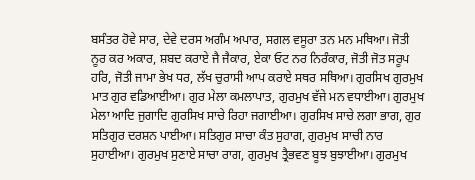ਬਸੰਤਰ ਹੋਵੇ ਸਾਰ, ਦੇਵੇ ਦਰਸ ਅਗੰਮ ਅਪਾਰ, ਸਗਲ ਵਸੂਰਾ ਤਨ ਮਨ ਮਥਿਆ। ਜੋਤੀ ਨੂਰ ਕਰ ਅਕਾਰ, ਸ਼ਬਦ ਕਰਾਏ ਜੈ ਜੈਕਾਰ, ਏਕਾ ਓਟ ਨਰ ਨਿਰੰਕਾਰ, ਜੋਤੀ ਜੋਤ ਸਰੂਪ ਹਰਿ, ਜੋਤੀ ਜਾਮਾ ਭੇਖ ਧਰ, ਲੱਖ ਚੁਰਾਸੀ ਆਪ ਕਰਾਏ ਸਥਰ ਸਥਿਆ। ਗੁਰਸਿਖ ਗੁਰਮੁਖ ਮਾਤ ਗੁਰ ਵਡਿਆਈਆ। ਗੁਰ ਮੇਲਾ ਕਮਲਾਪਾਤ, ਗੁਰਮੁਖ ਵੱਜੇ ਮਨ ਵਧਾਈਆ। ਗੁਰਮੁਖ ਮੇਲਾ ਆਦਿ ਜੁਗਾਦਿ ਗੁਰਸਿਖ ਸਾਚੇ ਰਿਹਾ ਜਗਾਈਆ। ਗੁਰਸਿਖ ਸਾਚੇ ਲਗਾ ਭਾਗ, ਗੁਰ ਸਤਿਗੁਰ ਦਰਸ਼ਨ ਪਾਈਆ। ਸਤਿਗੁਰ ਸਾਚਾ ਕੰਤ ਸੁਹਾਗ, ਗੁਰਮੁਖ ਸਾਚੀ ਨਾਰ ਸੁਹਾਈਆ। ਗੁਰਮੁਖ ਸੁਣਾਏ ਸਾਚਾ ਰਾਗ, ਗੁਰਮੁਖ ਤ੍ਰੈਭਵਣ ਬੂਝ ਬੁਝਾਈਆ। ਗੁਰਮੁਖ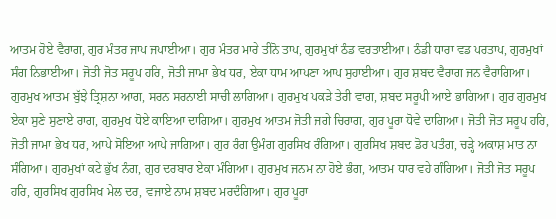ਆਤਮ ਹੋਏ ਵੈਰਾਗ, ਗੁਰ ਮੰਤਰ ਜਾਪ ਜਪਾਈਆ। ਗੁਰ ਮੰਤਰ ਮਾਰੇ ਤੀਨੋ ਤਾਪ, ਗੁਰਮੁਖਾਂ ਠੰਡ ਵਰਤਾਈਆ। ਠੰਡੀ ਧਾਰਾ ਵਡ ਪਰਤਾਪ, ਗੁਰਮੁਖਾਂ ਸੰਗ ਨਿਭਾਈਆ। ਜੋਤੀ ਜੋਤ ਸਰੂਪ ਹਰਿ, ਜੋਤੀ ਜਾਮਾ ਭੇਖ ਧਰ, ਏਕਾ ਧਾਮ ਆਪਣਾ ਆਪ ਸੁਹਾਈਆ। ਗੁਰ ਸ਼ਬਦ ਵੈਰਾਗ ਜਨ ਵੈਰਾਗਿਆ। ਗੁਰਮੁਖ ਆਤਮ ਬੁੱਝੇ ਤ੍ਰਿਸ਼ਨਾ ਆਗ, ਸਰਨ ਸਰਨਾਈ ਸਾਚੀ ਲਾਗਿਆ। ਗੁਰਮੁਖ ਪਕੜੇ ਤੇਰੀ ਵਾਗ, ਸ਼ਬਦ ਸਰੂਪੀ ਆਏ ਭਾਗਿਆ। ਗੁਰ ਗੁਰਮੁਖ ਏਕਾ ਸੁਣੇ ਸੁਣਾਏ ਰਾਗ, ਗੁਰਮੁਖ ਧੋਏ ਕਾਇਆ ਦਾਗਿਆ। ਗੁਰਮੁਖ ਆਤਮ ਜੋਤੀ ਜਗੇ ਚਿਰਾਗ, ਗੁਰ ਪੂਰਾ ਧੋਵੇ ਦਾਗਿਆ। ਜੋਤੀ ਜੋਤ ਸਰੂਪ ਹਰਿ, ਜੋਤੀ ਜਾਮਾ ਭੇਖ ਧਰ, ਆਪੇ ਸੋਇਆ ਆਪੇ ਜਾਗਿਆ। ਗੁਰ ਰੰਗ ਉਮੰਗ ਗੁਰਸਿਖ ਰੰਗਿਆ। ਗੁਰਸਿਖ ਸ਼ਬਦ ਡੋਰ ਪਤੰਗ, ਚੜ੍ਹੇ ਅਕਾਸ਼ ਮਾਤ ਨਾ ਸੰਗਿਆ। ਗੁਰਮੁਖਾਂ ਕਟੇ ਭੁੱਖ ਨੰਗ, ਗੁਰ ਦਰਬਾਰ ਏਕਾ ਮੰਗਿਆ। ਗੁਰਮੁਖ ਜਨਮ ਨਾ ਹੋਏ ਭੰਗ, ਆਤਮ ਧਾਰ ਵਹੇ ਗੰਗਿਆ। ਜੋਤੀ ਜੋਤ ਸਰੂਪ ਹਰਿ, ਗੁਰਸਿਖ ਗੁਰਸਿਖ ਮੇਲ ਦਰ, ਵਜਾਏ ਨਾਮ ਸ਼ਬਦ ਮਰਦੰਗਿਆ। ਗੁਰ ਪੂਰਾ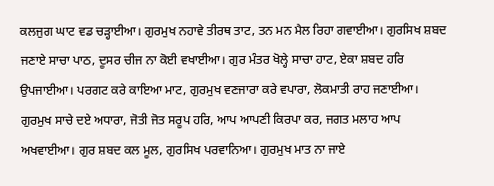ਕਲਜੁਗ ਘਾਟ ਵਡ ਚੜ੍ਹਾਈਆ। ਗੁਰਮੁਖ ਨਹਾਵੇ ਤੀਰਥ ਤਾਟ, ਤਨ ਮਨ ਮੈਲ ਰਿਹਾ ਗਵਾਈਆ। ਗੁਰਸਿਖ ਸ਼ਬਦ ਜਣਾਏ ਸਾਚਾ ਪਾਠ, ਦੂਸਰ ਚੀਜ ਨਾ ਕੋਈ ਵਖਾਈਆ। ਗੁਰ ਮੰਤਰ ਖੋਲ੍ਹੇ ਸਾਚਾ ਹਾਟ, ਏਕਾ ਸ਼ਬਦ ਹਰਿ ਉਪਜਾਈਆ। ਪਰਗਟ ਕਰੇ ਕਾਇਆ ਮਾਟ, ਗੁਰਮੁਖ ਵਣਜਾਰਾ ਕਰੇ ਵਪਾਰਾ, ਲੋਕਮਾਤੀ ਰਾਹ ਜਣਾਈਆ। ਗੁਰਮੁਖ ਸਾਚੇ ਦਏ ਅਧਾਰਾ, ਜੋਤੀ ਜੋਤ ਸਰੂਪ ਹਰਿ, ਆਪ ਆਪਣੀ ਕਿਰਪਾ ਕਰ, ਜਗਤ ਮਲਾਹ ਆਪ ਅਖਵਾਈਆ। ਗੁਰ ਸ਼ਬਦ ਕਲ ਮੂਲ, ਗੁਰਸਿਖ ਪਰਵਾਨਿਆ। ਗੁਰਮੁਖ ਮਾਤ ਨਾ ਜਾਏ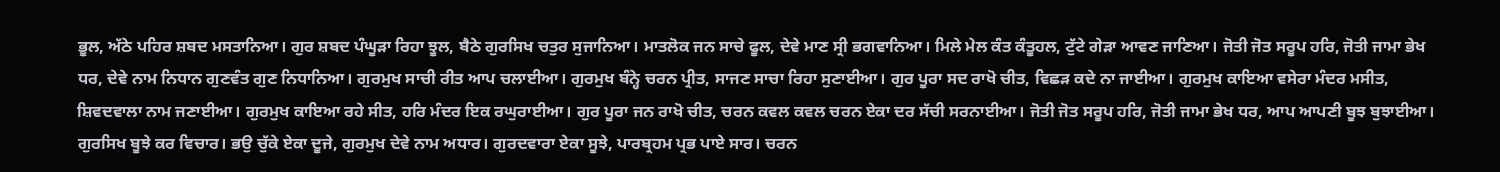ਭੂਲ, ਅੱਠੇ ਪਹਿਰ ਸ਼ਬਦ ਮਸਤਾਨਿਆ। ਗੁਰ ਸ਼ਬਦ ਪੰਘੂੜਾ ਰਿਹਾ ਝੂਲ, ਬੈਠੇ ਗੁਰਸਿਖ ਚਤੁਰ ਸੁਜਾਨਿਆ। ਮਾਤਲੋਕ ਜਨ ਸਾਚੇ ਫੂਲ, ਦੇਵੇ ਮਾਣ ਸ੍ਰੀ ਭਗਵਾਨਿਆ। ਮਿਲੇ ਮੇਲ ਕੰਤ ਕੰਤੂਹਲ, ਟੁੱਟੇ ਗੇੜਾ ਆਵਣ ਜਾਣਿਆ। ਜੋਤੀ ਜੋਤ ਸਰੂਪ ਹਰਿ, ਜੋਤੀ ਜਾਮਾ ਭੇਖ ਧਰ, ਦੇਵੇ ਨਾਮ ਨਿਧਾਨ ਗੁਣਵੰਤ ਗੁਣ ਨਿਧਾਨਿਆ। ਗੁਰਮੁਖ ਸਾਚੀ ਰੀਤ ਆਪ ਚਲਾਈਆ। ਗੁਰਮੁਖ ਬੰਨ੍ਹੇ ਚਰਨ ਪ੍ਰੀਤ, ਸਾਜਣ ਸਾਚਾ ਰਿਹਾ ਸੁਣਾਈਆ। ਗੁਰ ਪੂਰਾ ਸਦ ਰਾਖੋ ਚੀਤ, ਵਿਛੜ ਕਦੇ ਨਾ ਜਾਈਆ। ਗੁਰਮੁਖ ਕਾਇਆ ਵਸੇਰਾ ਮੰਦਰ ਮਸੀਤ, ਸ਼ਿਵਦਵਾਲਾ ਨਾਮ ਜਣਾਈਆ। ਗੁਰਮੁਖ ਕਾਇਆ ਰਹੇ ਸੀਤ, ਹਰਿ ਮੰਦਰ ਇਕ ਰਘੁਰਾਈਆ। ਗੁਰ ਪੂਰਾ ਜਨ ਰਾਖੋ ਚੀਤ, ਚਰਨ ਕਵਲ ਕਵਲ ਚਰਨ ਏਕਾ ਦਰ ਸੱਚੀ ਸਰਨਾਈਆ। ਜੋਤੀ ਜੋਤ ਸਰੂਪ ਹਰਿ, ਜੋਤੀ ਜਾਮਾ ਭੇਖ ਧਰ, ਆਪ ਆਪਣੀ ਬੂਝ ਬੁਝਾਈਆ। ਗੁਰਸਿਖ ਬੂਝੇ ਕਰ ਵਿਚਾਰ। ਭਉ ਚੁੱਕੇ ਏਕਾ ਦੂਜੇ, ਗੁਰਮੁਖ ਦੇਵੇ ਨਾਮ ਅਧਾਰ। ਗੁਰਦਵਾਰਾ ਏਕਾ ਸੂਝੇ, ਪਾਰਬ੍ਰਹਮ ਪ੍ਰਭ ਪਾਏ ਸਾਰ। ਚਰਨ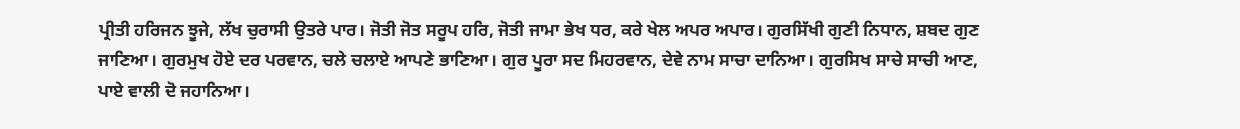ਪ੍ਰੀਤੀ ਹਰਿਜਨ ਝੂਜੇ, ਲੱਖ ਚੁਰਾਸੀ ਉਤਰੇ ਪਾਰ। ਜੋਤੀ ਜੋਤ ਸਰੂਪ ਹਰਿ, ਜੋਤੀ ਜਾਮਾ ਭੇਖ ਧਰ, ਕਰੇ ਖੇਲ ਅਪਰ ਅਪਾਰ। ਗੁਰਸਿੱਖੀ ਗੁਣੀ ਨਿਧਾਨ, ਸ਼ਬਦ ਗੁਣ ਜਾਣਿਆ। ਗੁਰਮੁਖ ਹੋਏ ਦਰ ਪਰਵਾਨ, ਚਲੇ ਚਲਾਏ ਆਪਣੇ ਭਾਣਿਆ। ਗੁਰ ਪੂਰਾ ਸਦ ਮਿਹਰਵਾਨ, ਦੇਵੇ ਨਾਮ ਸਾਚਾ ਦਾਨਿਆ। ਗੁਰਸਿਖ ਸਾਚੇ ਸਾਚੀ ਆਣ, ਪਾਏ ਵਾਲੀ ਦੋ ਜਹਾਨਿਆ।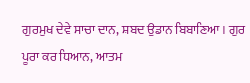ਗੁਰਮੁਖ ਦੇਵੇ ਸਾਚਾ ਦਾਨ, ਸ਼ਬਦ ਉਡਾਨ ਬਿਬਾਣਿਆ। ਗੁਰ ਪੂਰਾ ਕਰ ਧਿਆਨ, ਆਤਮ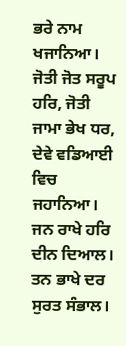ਭਰੇ ਨਾਮ ਖਜਾਨਿਆ। ਜੋਤੀ ਜੋਤ ਸਰੂਪ ਹਰਿ, ਜੋਤੀ ਜਾਮਾ ਭੇਖ ਧਰ, ਦੇਵੇ ਵਡਿਆਈ ਵਿਚ ਜਹਾਨਿਆ। ਜਨ ਰਾਖੇ ਹਰਿ ਦੀਨ ਦਿਆਲ। ਤਨ ਭਾਖੇ ਦਰ ਸੁਰਤ ਸੰਭਾਲ।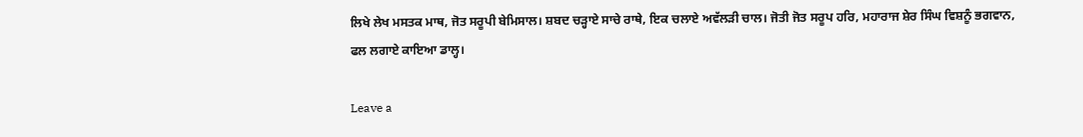ਲਿਖੇ ਲੇਖ ਮਸਤਕ ਮਾਥ, ਜੋਤ ਸਰੂਪੀ ਬੇਮਿਸਾਲ। ਸ਼ਬਦ ਚੜ੍ਹਾਏ ਸਾਚੇ ਰਾਥੇ, ਇਕ ਚਲਾਏ ਅਵੱਲੜੀ ਚਾਲ। ਜੋਤੀ ਜੋਤ ਸਰੂਪ ਹਰਿ, ਮਹਾਰਾਜ ਸ਼ੇਰ ਸਿੰਘ ਵਿਸ਼ਨੂੰ ਭਗਵਾਨ, ਫਲ ਲਗਾਏ ਕਾਇਆ ਡਾਲ੍ਹ।

Leave a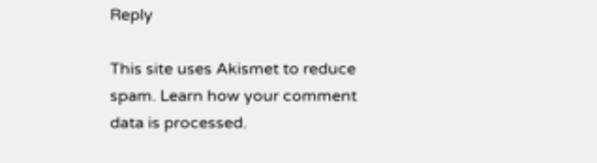Reply

This site uses Akismet to reduce spam. Learn how your comment data is processed.